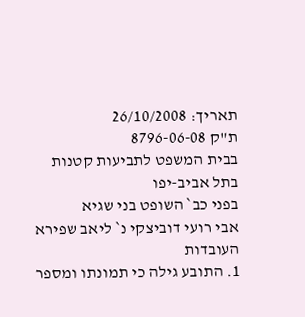תאריך: 26/10/2008
ת"ק 8796-06-08
בבית המשפט לתביעות קטנות בתל אביב-יפו
בפני כב` השופט בני שגיא
אבי רועי דוביצקי נ` ליאב שפירא
העובדות
1. התובע גילה כי תמונתו ומספר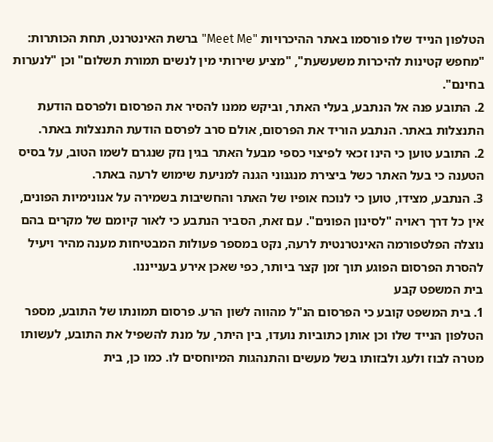הטלפון הנייד שלו פורסמו באתר ההיכרויות "Meet Me" ברשת האינטרנט, תחת הכותרות: "מחפש קטינות להיכרות משעשעת", "מציע שירותי מין לנשים תמורת תשלום" וכן "לנערות בחינם".
2. התובע פנה אל הנתבע, בעלי האתר, וביקש ממנו להסיר את הפרסום ולפרסם הודעת התנצלות באתר. הנתבע הוריד את הפרסום, אולם סרב לפרסם הודעת התנצלות באתר.
2. התובע טוען כי הינו זכאי לפיצוי כספי מבעל האתר בגין נזק שנגרם לשמו הטוב, על בסיס הטענה כי בעל האתר כשל ביצירת מנגנוני הגנה למניעת שימוש לרעה באתר.
3. הנתבע, מצידו, טוען כי לנוכח אופיו של האתר והחשיבות בשמירה על אנונימיות הפונים, אין כל דרך ראויה "לסינון הפונים". עם זאת, הסביר הנתבע כי לאור קיומם של מקרים בהם נוצלה הפלטפורמה האינטרנטית לרעה, נקט במספר פעולות המבטיחות מענה מהיר ויעיל להסרת הפרסום הפוגע תוך זמן קצר ביותר, כפי שאכן אירע בענייננו.
בית המשפט קבע
1. בית המשפט קובע כי הפרסום הנ"ל מהווה לשון הרע. פרסום תמונתו של התובע, מספר הטלפון הנייד שלו וכן אותן כתוביות נועדו, בין היתר, על מנת להשפיל את התובע, לעשותו מטרה לבוז ולעג ולבזותו בשל מעשים והתנהגות המיוחסים לו. כמו כן, בית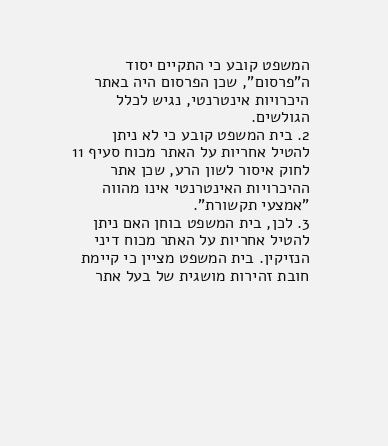המשפט קובע כי התקיים יסוד ה"פרסום", שכן הפרסום היה באתר היכרויות אינטרנטי, נגיש לכלל הגולשים.
2. בית המשפט קובע כי לא ניתן להטיל אחריות על האתר מכוח סעיף 11 לחוק איסור לשון הרע, שכן אתר ההיכרויות האינטרנטי אינו מהווה "אמצעי תקשורת".
3. לכן, בית המשפט בוחן האם ניתן להטיל אחריות על האתר מכוח דיני הנזיקין. בית המשפט מציין כי קיימת חובת זהירות מושגית של בעל אתר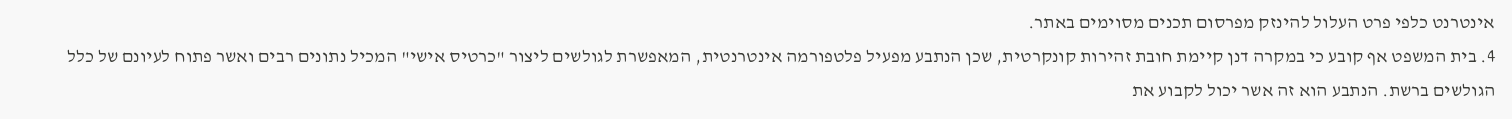אינטרנט כלפי פרט העלול להינזק מפרסום תכנים מסוימים באתר.
4. בית המשפט אף קובע כי במקרה דנן קיימת חובת זהירות קונקרטית, שכן הנתבע מפעיל פלטפורמה אינטרנטית, המאפשרת לגולשים ליצור "כרטיס אישי" המכיל נתונים רבים ואשר פתוח לעיונם של כלל הגולשים ברשת. הנתבע הוא זה אשר יכול לקבוע את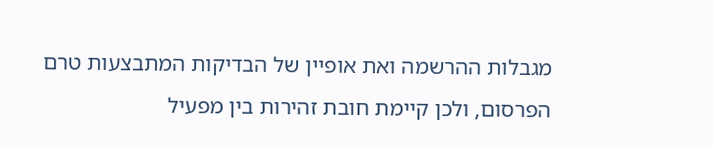מגבלות ההרשמה ואת אופיין של הבדיקות המתבצעות טרם הפרסום, ולכן קיימת חובת זהירות בין מפעיל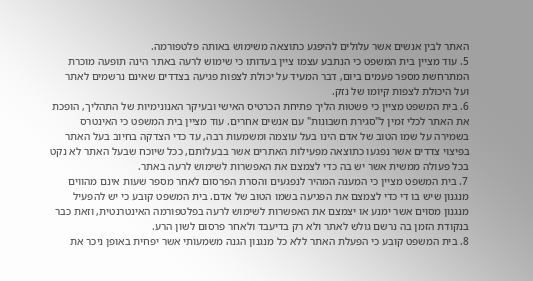האתר לבין אנשים אשר עלולים להיפגע כתוצאה משימוש באותה פלטפורמה.
5. עוד מציין בית המשפט כי הנתבע עצמו ציין בעדותו כי שימוש לרעה באתר הינה תופעה מוכרת המתרחשת מספר פעמים ביום, דבר המעיד על יכולת לצפות פגיעה בצדדים שאינם נרשמים לאתר ועל היכולת לצפות קיומו של נזק.
6. בית המשפט מציין כי פשטות הליך פתיחת הכרטיס האישי ובעיקר האנונימיות של התהליך, הופכת את האתר לכלי זמין ל"סגירת חשבונות" עם אנשים אחרים. עוד מציין בית המשפט כי האינטרס בשמירה על שמו הטוב של אדם הינו בעל עוצמה ומשמעות רבה, עד כדי הצדקה בחיוב בעל האתר בפיצוי צדדים אשר נפגעו כתוצאה מפעילות האתרים אשר בבעלותם, ככל שיוכח שבעל האתר לא נקט בכל פעולה ממשית אשר יש בה כדי לצמצם את האפשרות לשימוש לרעה באתר.
7. בית המשפט מציין כי המענה המהיר לנפגעים והסרת הפרסום לאחר מספר שעות אינם מהווים מנגנון שיש בו די כדי לצמצם את הפגיעה בשמו הטוב של אדם. בית המשפט קובע כי יש להפעיל מנגנון מסוים אשר ימנע או יצמצם את האפשרות לשימוש לרעה בפלטפורמה האינטרנטית, וזאת כבר בנקודת הזמן בה נרשם גולש לאתר ולא רק בדיעבד ולאחר פרסום לשון הרע.
8. בית המשפט קובע כי הפעלת האתר ללא כל מנגנון הגנה משמעותי אשר יפחית באופן ניכר את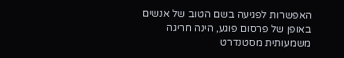האפשרות לפגיעה בשם הטוב של אנשים באופן של פרסום פוגע, הינה חריגה משמעותית מסטנדרט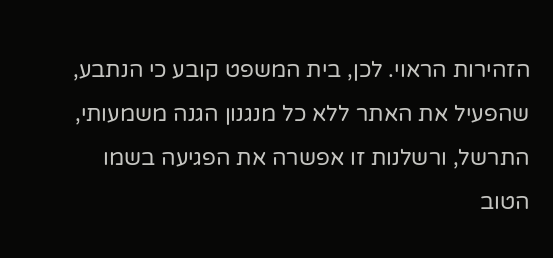הזהירות הראוי. לכן, בית המשפט קובע כי הנתבע, שהפעיל את האתר ללא כל מנגנון הגנה משמעותי, התרשל, ורשלנות זו אפשרה את הפגיעה בשמו הטוב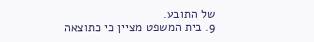של התובע.
9. בית המשפט מציין כי כתוצאה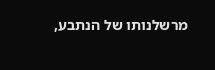מרשלנותו של הנתבע,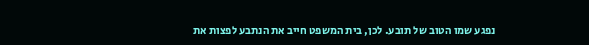נפגע שמו הטוב של תובע. לכן, בית המשפט חייב את הנתבע לפצות את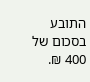התובע בסכום של 400 ₪.